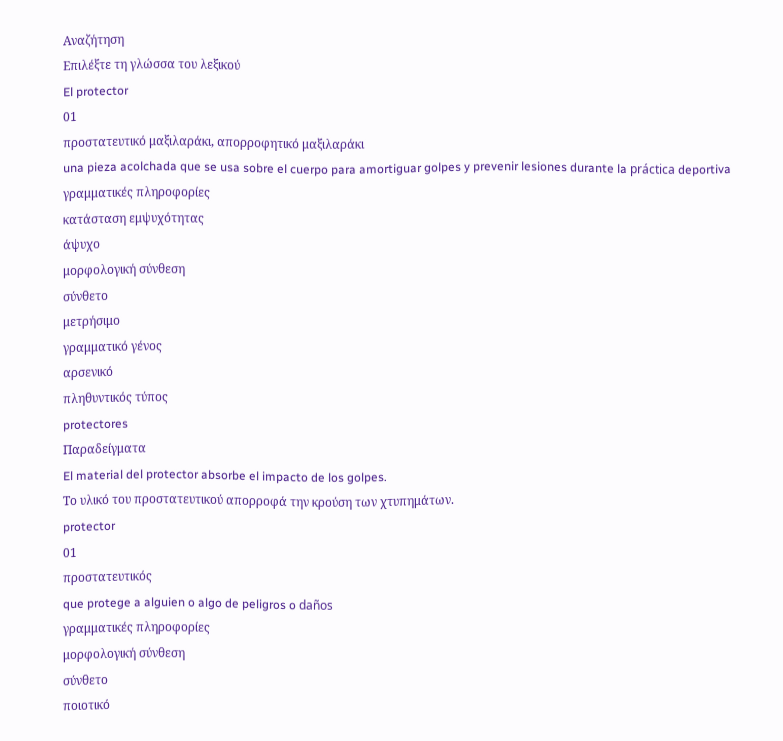Αναζήτηση
Επιλέξτε τη γλώσσα του λεξικού
El protector
01
προστατευτικό μαξιλαράκι, απορροφητικό μαξιλαράκι
una pieza acolchada que se usa sobre el cuerpo para amortiguar golpes y prevenir lesiones durante la práctica deportiva
γραμματικές πληροφορίες
κατάσταση εμψυχότητας
άψυχο
μορφολογική σύνθεση
σύνθετο
μετρήσιμο
γραμματικό γένος
αρσενικό
πληθυντικός τύπος
protectores
Παραδείγματα
El material del protector absorbe el impacto de los golpes.
Το υλικό του προστατευτικού απορροφά την κρούση των χτυπημάτων.
protector
01
προστατευτικός
que protege a alguien o algo de peligros o daños
γραμματικές πληροφορίες
μορφολογική σύνθεση
σύνθετο
ποιοτικό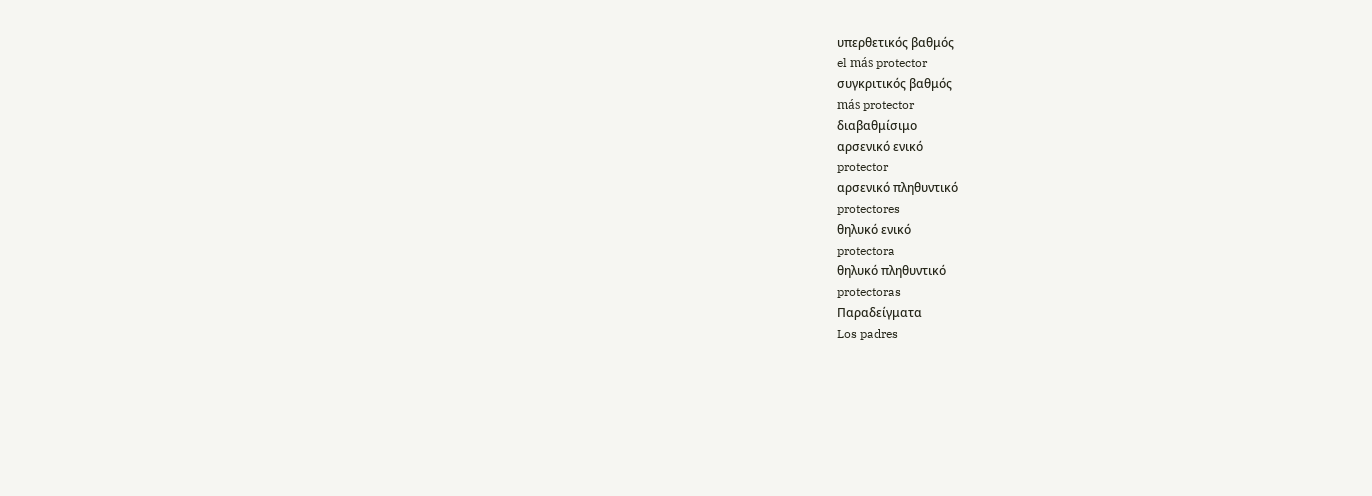υπερθετικός βαθμός
el más protector
συγκριτικός βαθμός
más protector
διαβαθμίσιμο
αρσενικό ενικό
protector
αρσενικό πληθυντικό
protectores
θηλυκό ενικό
protectora
θηλυκό πληθυντικό
protectoras
Παραδείγματα
Los padres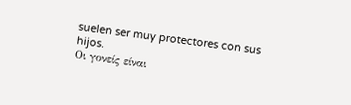suelen ser muy protectores con sus hijos.
Οι γονείς είναι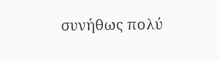συνήθως πολύ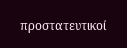προστατευτικοί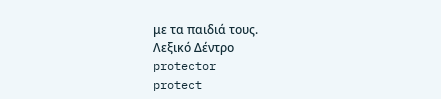με τα παιδιά τους.
Λεξικό Δέντρο
protector
protect